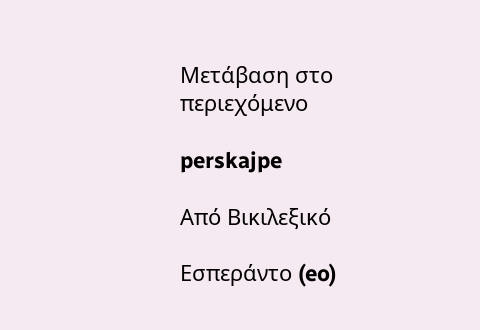Μετάβαση στο περιεχόμενο

perskajpe

Από Βικιλεξικό

Εσπεράντο (eo)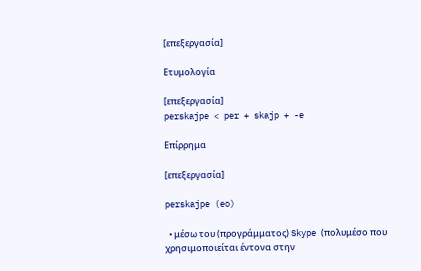[επεξεργασία]

Ετυμολογία

[επεξεργασία]
perskajpe < per + skajp + -e

Επίρρημα

[επεξεργασία]

perskajpe (eo)

  • μέσω του (προγράμματος) Skype (πολυμέσο που χρησιμοποιείται έντονα στην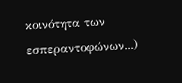κοινότητα των εσπεραντοφώνων...)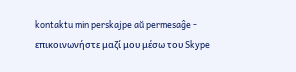kontaktu min perskajpe aŭ permesaĝe - επικοινωνήστε μαζί μου μέσω του Skype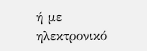ή με ηλεκτρονικό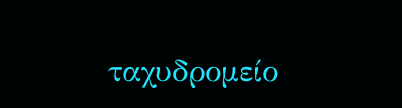ταχυδρομείο